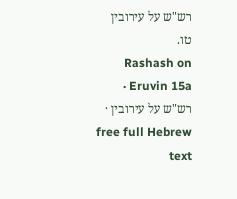רש"ש על עירובין טו.
Rashash on Eruvin 15a · רש"ש על עירובין · free full Hebrew text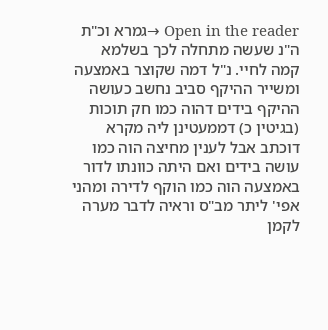Open in the reader →גמרא וכ"ת ה"נ שעשה מתחלה לכך בשלמא קמה לחיי. נ"ל דמה שקוצר באמצעה ומשייר ההיקף סביב נחשב כעושה ההיקף בידים דהוה כמו חק תוכות (בגיטין כ) דממעטינן ליה מקרא דוכתב אבל לענין מחיצה הוה כמו עושה בידים ואם היתה כוונתו לדור באמצעה הוה כמו הוקף לדירה ומהני אפי' ליתר מב"ס וראיה לדבר מערה לקמן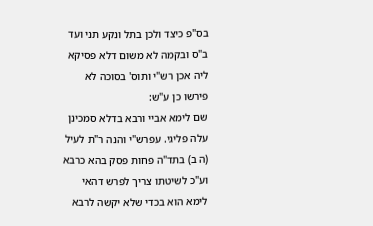בס"פ כיצד ולכן בתל ונקע תני ועד ב"ס ובקמה לא משום דלא פסיקא ליה אכן רש"י ותוס' בסוכה לא פירשו כן ע"ש:
שם לימא אביי ורבא בדלא סמכינן עלה פליגי. עפרש"י והנה ר"ת לעיל (ה ב) בתד"ה פחות פסק בהא כרבא וע"כ לשיטתו צריך לפרש דהאי לימא הוא בכדי שלא יקשה לרבא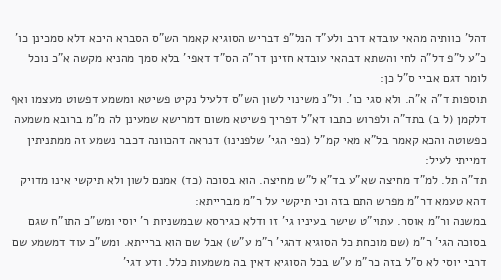דהל' כוותיה מהאי עובדא דרב ולע"ד הנל"פ דבריש הסוגיא קאמר הש"ס הסברא היכא דלא סמכינן כו' כ"ע ל"פ דל"ה לחי והשתא דבהאי עובדא חזינן דר"ה הס"ד דאפי' בלא סמך מהניא מקשה א"כ נוכל לומר דגם אביי ס"ל כן:
תוספות ד"ה א"ה. ולא סגי כו'. ול"נ משינוי לשון הש"ס דלעיל נקיט פשיטא ומשמע דפשוט מעצמו ואף דלקמן (ל ב) בתד"ה ולפרוש כתבו דא"ל דפריך פשיטא משום דמרישא שמעינן לה מ"מ ברובא משמעה כפשוטה והכא קאמר בל"א מאי קמ"ל (כפי הגי' שלפנינו) דנראה דהכוונה דכבר נשמע זה ממתניתין דמייתי לעיל:
תד"ה תל. למ"ד מחיצה שא"ע בד"א ל"ש מחיצה. הוא בסוכה (כד) אמנם לשון ולא תיקשי אינו מדויק דהא טעמא דר"מ מפרש התם בזה וכי תיקשי על ר"מ מברייתא:
במשנה ור"מ אוסר. עתוי"ט שישר בעיניו גי' זו ודלא כגירסא שבמשניות ר' יוסי ומש"כ התו"ח שגם בסוכה הגי' ר"מ (שם מוכחת כל הסוגיא דהגי' ר"מ ע"ש) אבל שם הוא ברייתא. ומש"כ עוד דמשמע שם דרבי יוסי לא ס"ל בזה כר"מ ע"ש בכל הסוגיא דאין בה משמעות כלל. ודע דגי'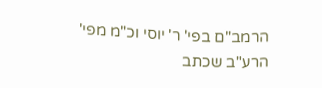הרמב"ם בפי' ר' יוסי וכ"מ מפי' הרע"ב שכתב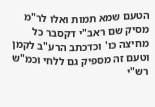הטעם שמא תמות ואלו לר"מ מסיק שם ראב"י דקסבר כל מחיצה כו' וכדכתב הרע"ב לקמן וטעם זה מספיק גם ללחי וכמ"ש רש"י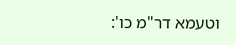וטעמא דר"מ כו':